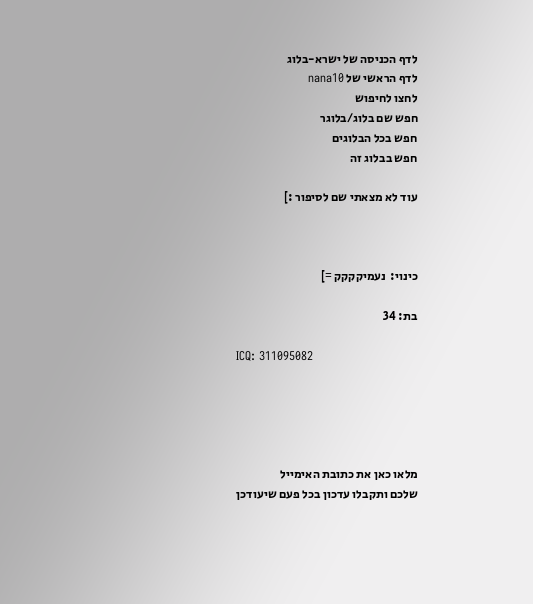לדף הכניסה של ישרא-בלוג
לדף הראשי של nana10
לחצו לחיפוש
חפש שם בלוג/בלוגר
חפש בכל הבלוגים
חפש בבלוג זה

עוד לא מצאתי שם לסיפור :]



כינוי:  נעמיקקקק =]

בת: 34

ICQ: 311095082





מלאו כאן את כתובת האימייל
שלכם ותקבלו עדכון בכל פעם שיעודכן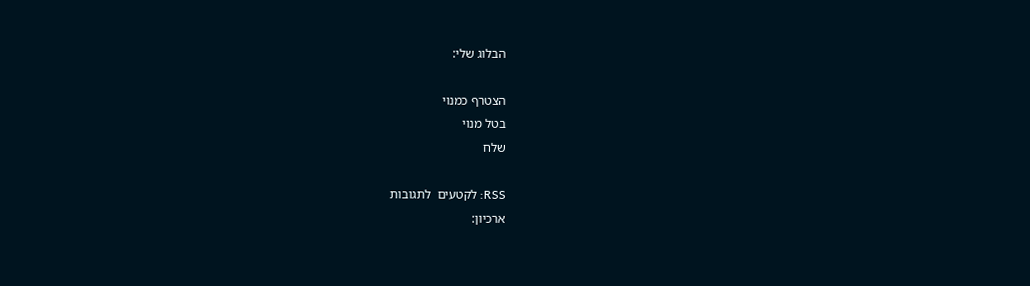הבלוג שלי:

הצטרף כמנוי
בטל מנוי
שלח

RSS: לקטעים  לתגובות
ארכיון: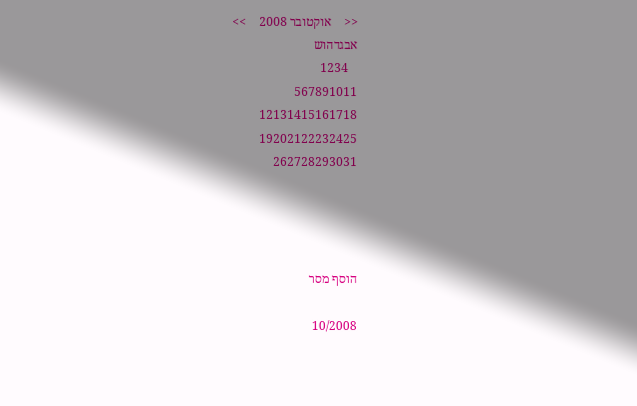<<    אוקטובר 2008    >>
אבגדהוש
   1234
567891011
12131415161718
19202122232425
262728293031




הוסף מסר

10/2008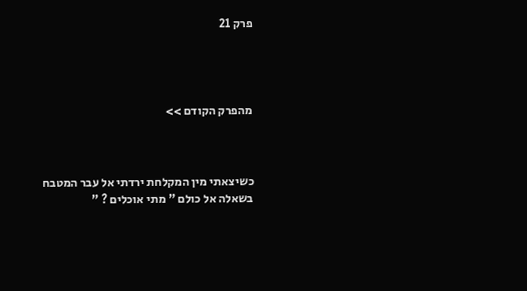פרק 21




מהפרק הקודם >>



כשיצאתי מין המקלחת ירדתי אל עבר המטבח בשאלה אל כולם " מתי אוכלים ? "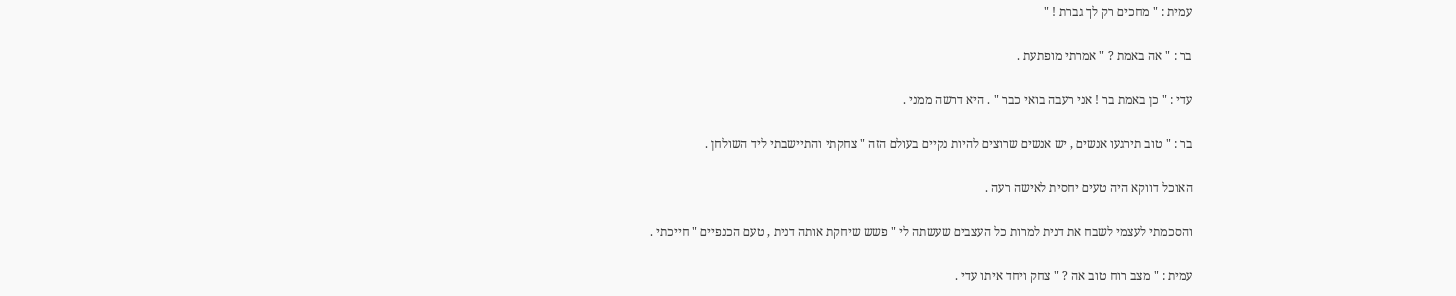עמית : " מחכים רק לך גברת ! "

בר : " אה באמת ? " אמרתי מופתעת .

עדי : " כן באמת בר ! אני רעבה בואי כבר " . היא דרשה ממני .

בר : " טוב תירגעו אנשים , יש אנשים שרוצים להיות נקיים בעולם הזה " צחקתי והתיישבתי ליד השולחן .

האוכל דווקא היה טעים יחסית לאישה רעה .

והסכמתי לעצמי לשבח את דנית למרות כל העצבים שעשתה לי " פשש שיחקת אותה דנית , טעם הכנפיים " חייכתי .

עמית : " מצב רוח טוב אה ? " צחק ויחד איתו עדי .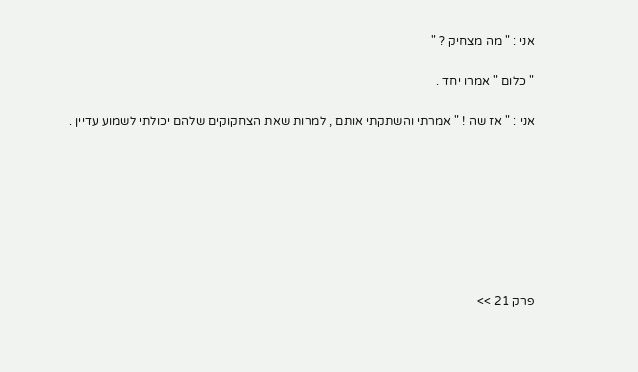אני : " מה מצחיק ? "

" כלום " אמרו יחד .

אני : " אז שה ! " אמרתי והשתקתי אותם , למרות שאת הצחקוקים שלהם יכולתי לשמוע עדיין .








פרק 21 >>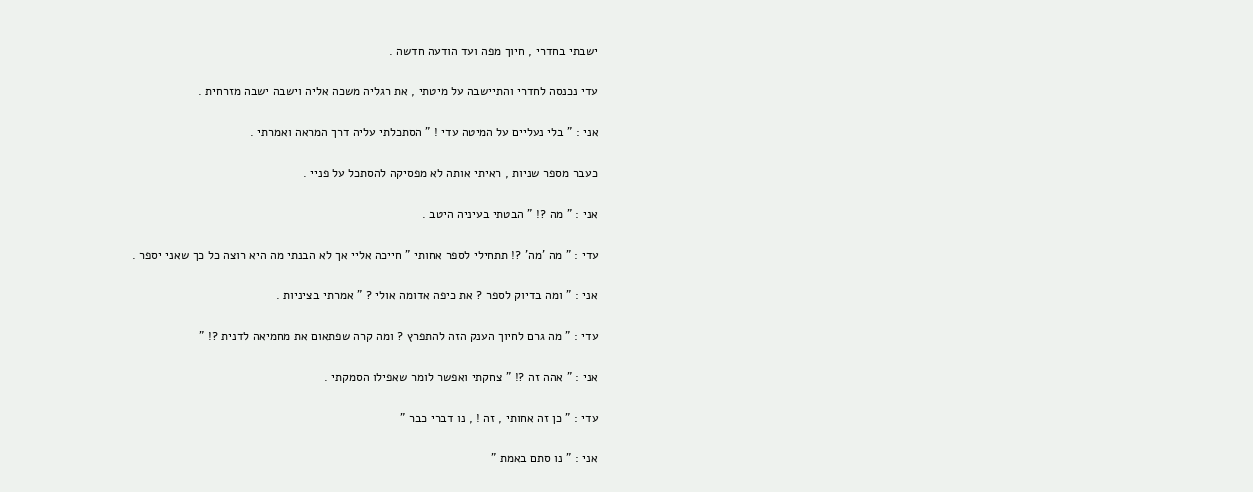ישבתי בחדרי , חיוך מפה ועד הודעה חדשה .

עדי נכנסה לחדרי והתיישבה על מיטתי , את רגליה משכה אליה וישבה ישבה מזרחית .

אני : " בלי נעליים על המיטה עדי ! " הסתכלתי עליה דרך המראה ואמרתי .

כעבר מספר שניות , ראיתי אותה לא מפסיקה להסתכל על פניי .

אני : " מה ?! " הבטתי בעיניה היטב .

עדי : " מה 'מה' ?! תתחילי לספר אחותי " חייכה אליי אך לא הבנתי מה היא רוצה כל כך שאני יספר .

אני : " ומה בדיוק לספר ? את כיפה אדומה אולי ? " אמרתי בציניות .

עדי : " מה גרם לחיוך הענק הזה להתפרץ ? ומה קרה שפתאום את מחמיאה לדנית ?! "

אני : " אהה זה ?! " צחקתי ואפשר לומר שאפילו הסמקתי .

עדי : " כן זה אחותי , זה ! , נו דברי כבר "

אני : " נו סתם באמת "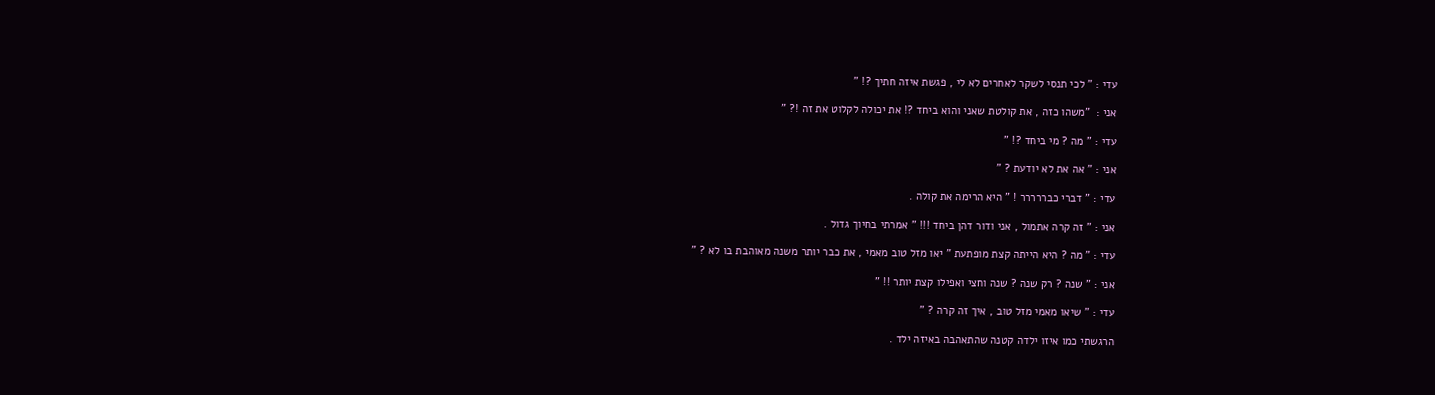עדי : " לכי תנסי לשקר לאחרים לא לי , פגשת איזה חתיך ?! "

אני :  "משהו כזה , את קולטת שאני והוא ביחד ?! את יכולה לקלוט את זה !? "

עדי : " מה ? מי ביחד ?! "

אני : " אה את לא יודעת ? "

עדי : " דברי כבררררר ! " היא הרימה את קולה .

אני : " זה קרה אתמול , אני ודור דהן ביחד !!! " אמרתי בחיוך גדול .

עדי : " מה ? היא הייתה קצת מופתעת " יאו מזל טוב מאמי , את כבר יותר משנה מאוהבת בו לא ? "

אני : " שנה ? רק שנה ? שנה וחצי ואפילו קצת יותר !! "

עדי : " שיאו מאמי מזל טוב , איך זה קרה ? "

הרגשתי כמו איזו ילדה קטנה שהתאהבה באיזה ילד .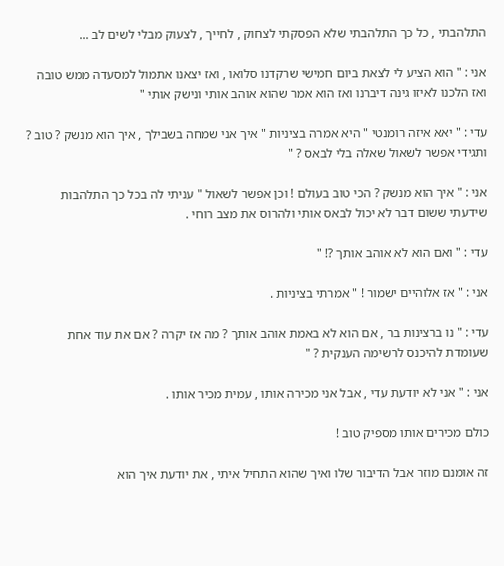התלהבתי , כל כך התלהבתי שלא הפסקתי לצחוק , לחייך , לצעוק מבלי לשים לב ...

אני : " הוא הציע לי לצאת ביום חמישי שרקדנו סלואו , ואז יצאנו אתמול למסעדה ממש טובה ואז הלכנו לאיזו גינה דיברנו ואז הוא אמר שהוא אוהב אותי ונישק אותי "

עדי : " יאא איזה רומנטי " היא אמרה בציניות " איך אני שמחה בשבילך , איך הוא מנשק ? טוב ? ותגידי אפשר לשאול שאלה בלי לבאס ? "

אני : " איך הוא מנשק ? הכי טוב בעולם ! וכן אפשר לשאול " עניתי לה בכל כך התלהבות שידעתי ששום דבר לא יכול לבאס אותי ולהרוס את מצב רוחי .

עדי : " ואם הוא לא אוהב אותך ?! "

אני : " אז אלוהיים ישמור ! " אמרתי בציניות .

עדי : " נו ברצינות בר , אם הוא לא באמת אוהב אותך ? מה אז יקרה ? אם את עוד אחת שעומדת להיכנס לרשימה הענקית ? "

אני : " אני לא יודעת עדי , אבל אני מכירה אותו , עמית מכיר אותו .

כולם מכירים אותו מספיק טוב !

זה אומנם מוזר אבל הדיבור שלו ואיך שהוא התחיל איתי , את יודעת איך הוא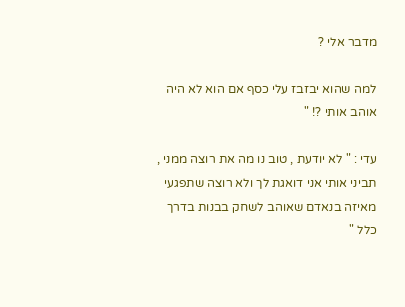מדבר אלי ?

למה שהוא יבזבז עלי כסף אם הוא לא היה אוהב אותי ?! "

עדי : " לא יודעת , טוב נו מה את רוצה ממני , תביני אותי אני דואגת לך ולא רוצה שתפגעי מאיזה בנאדם שאוהב לשחק בבנות בדרך כלל "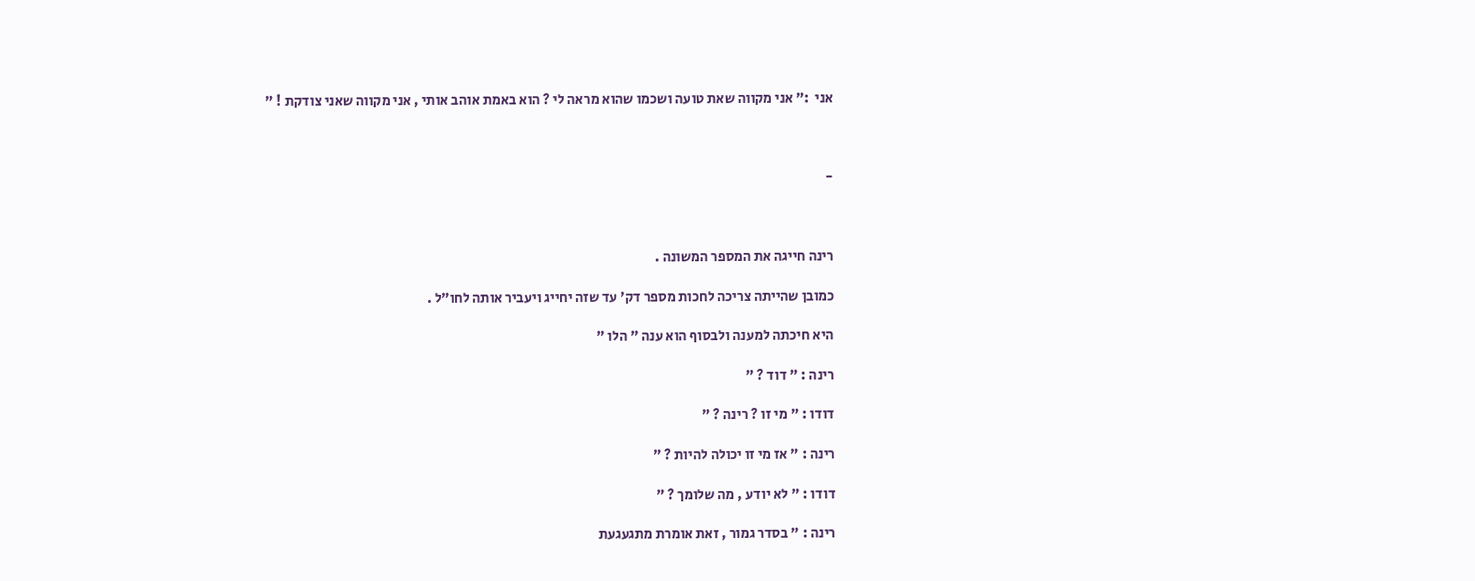אני  :" אני מקווה שאת טועה ושכמו שהוא מראה לי ? הוא באמת אוהב אותי , אני מקווה שאני צודקת ! "



-



רינה חייגה את המספר המשונה .

כמובן שהייתה צריכה לחכות מספר דק' עד שזה יחייג ויעביר אותה לחו"ל .

היא חיכתה למענה ולבסוף הוא ענה " הלו "

רינה : " דוד ? "

דודו : " מי זו ? רינה ? "

רינה : " אז מי זו יכולה להיות ? "

דודו : " לא יודע , מה שלומך ? "

רינה : " בסדר גמור , זאת אומרת מתגעגעת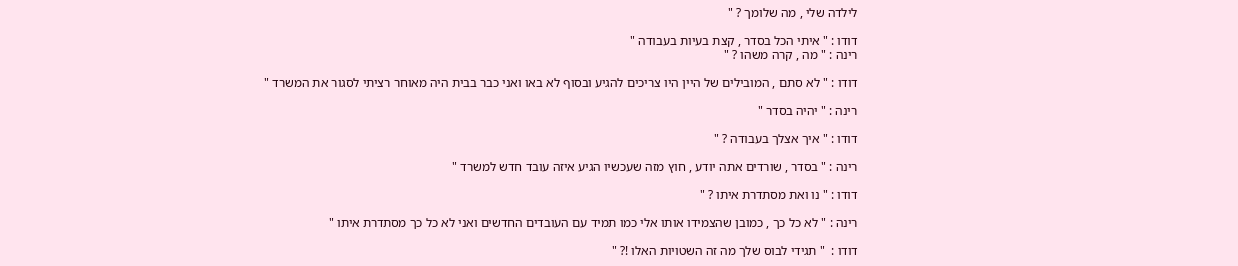לילדה שלי , מה שלומך ? "

דודו : " איתי הכל בסדר , קצת בעיות בעבודה "
רינה : " מה , קרה משהו ? "

דודו : " לא סתם , המובילים של היין היו צריכים להגיע ובסוף לא באו ואני כבר בבית היה מאוחר רציתי לסגור את המשרד "

רינה : " יהיה בסדר "

דודו : " איך אצלך בעבודה ? "

רינה : " בסדר , שורדים אתה יודע , חוץ מזה שעכשיו הגיע איזה עובד חדש למשרד "

דודו : " נו ואת מסתדרת איתו ? "

רינה : " לא כל כך , כמובן שהצמידו אותו אלי כמו תמיד עם העובדים החדשים ואני לא כל כך מסתדרת איתו "

דודו :  " תגידי לבוס שלך מה זה השטויות האלו !? "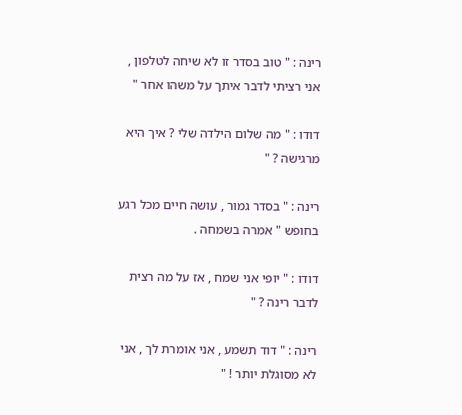רינה : " טוב בסדר זו לא שיחה לטלפון , אני רציתי לדבר איתך על משהו אחר "

דודו : " מה שלום הילדה שלי ? איך היא מרגישה ? "

רינה : " בסדר גמור , עושה חיים מכל רגע בחופש " אמרה בשמחה .

דודו : " יופי אני שמח , אז על מה רצית לדבר רינה ? "

רינה : " דוד תשמע , אני אומרת לך , אני לא מסוגלת יותר ! "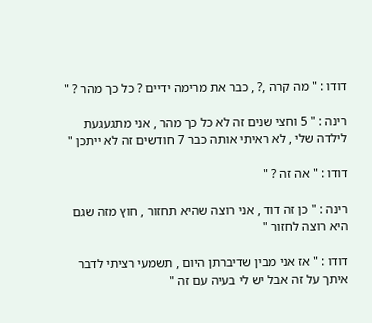דודו : " מה קרה ,? , כבר את מרימה ידיים ? כל כך מהר ? "

רינה : " 5 וחצי שנים זה לא כל כך מהר , אני מתגעגעת לילדה שלי , לא ראיתי אותה כבר 7 חודשים זה לא ייתכן "

דודו : " אה זה ? "

רינה : " כן זה דוד , אני רוצה שהיא תחזור , חוץ מזה שגם היא רוצה לחזור "

דודו : " אז אני מבין שדיברתן היום , תשמעי רציתי לדבר איתך על זה אבל יש לי בעיה עם זה "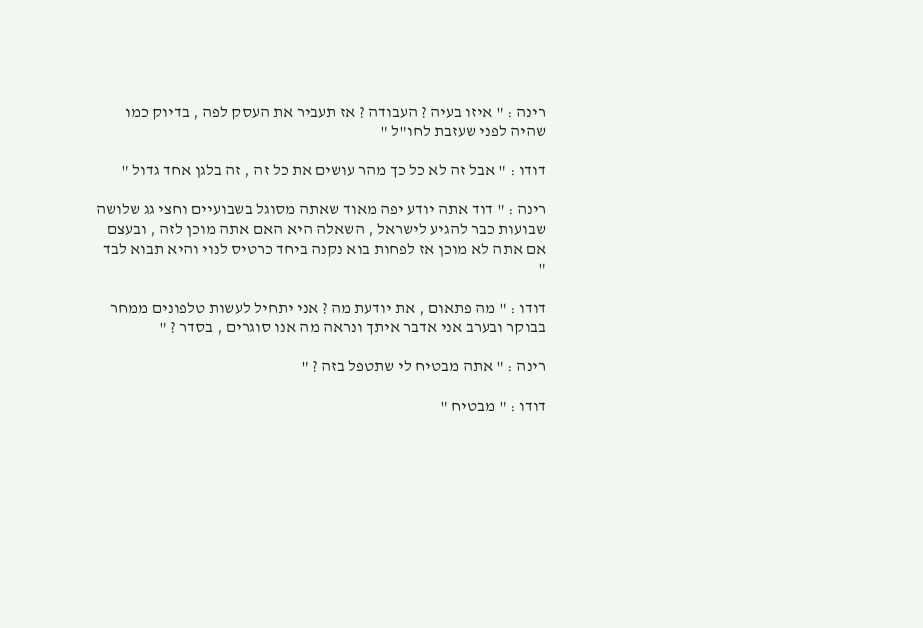רינה : " איזו בעיה ? העבודה ? אז תעביר את העסק לפה , בדיוק כמו שהיה לפני שעזבת לחו"ל "

דודו : " אבל זה לא כל כך מהר עושים את כל זה , זה בלגן אחד גדול "

רינה : " דוד אתה יודע יפה מאוד שאתה מסוגל בשבועיים וחצי גג שלושה שבועות כבר להגיע לישראל , השאלה היא האם אתה מוכן לזה , ובעצם אם אתה לא מוכן אז לפחות בוא נקנה ביחד כרטיס לנוי והיא תבוא לבד "

דודו : " מה פתאום , את יודעת מה ? אני יתחיל לעשות טלפונים ממחר בבוקר ובערב אני אדבר איתך ונראה מה אנו סוגרים , בסדר ? "

רינה : " אתה מבטיח לי שתטפל בזה ? "

דודו : " מבטיח "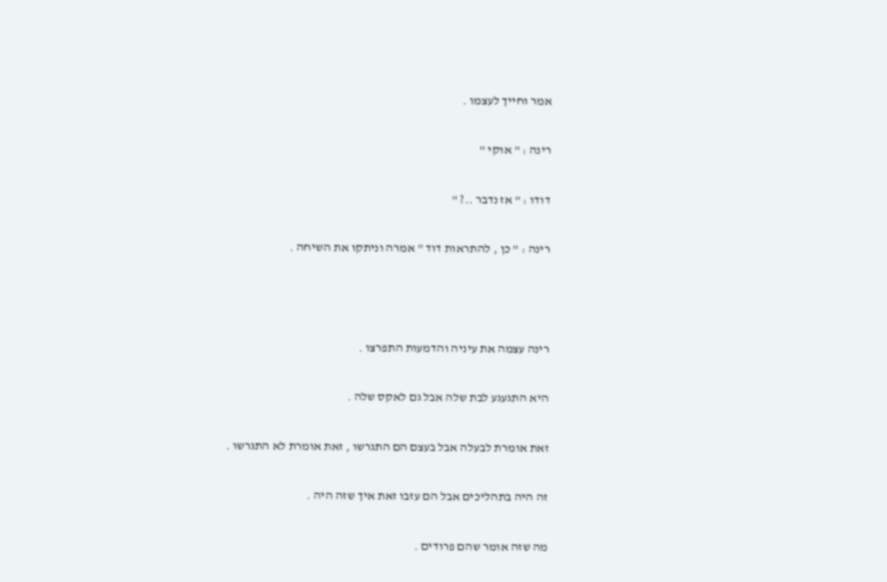אמר וחייך לעצמו .

רינה : " אוקי "

דודו : " אז נדבר ..? "

רינה : " כן , להתראות דוד " אמרה וניתקו את השיחה .



רינה עצמה את עיניה והדמעות התפרצו .

היא התגעגע לבת שלה אבל גם לאקס שלה .

זאת אומרת לבעלה אבל בעצם הם התגרשו , זאת אומרת לא התגרשו .

זה היה בתהליכים אבל הם עזבו זאת איך שזה היה .

מה שזה אומר שהם פרודים .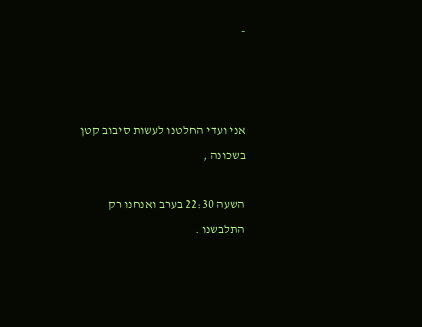-



אני ועדי החלטנו לעשות סיבוב קטן בשכונה ,

השעה 22:30 בערב ואנחנו רק התלבשנו .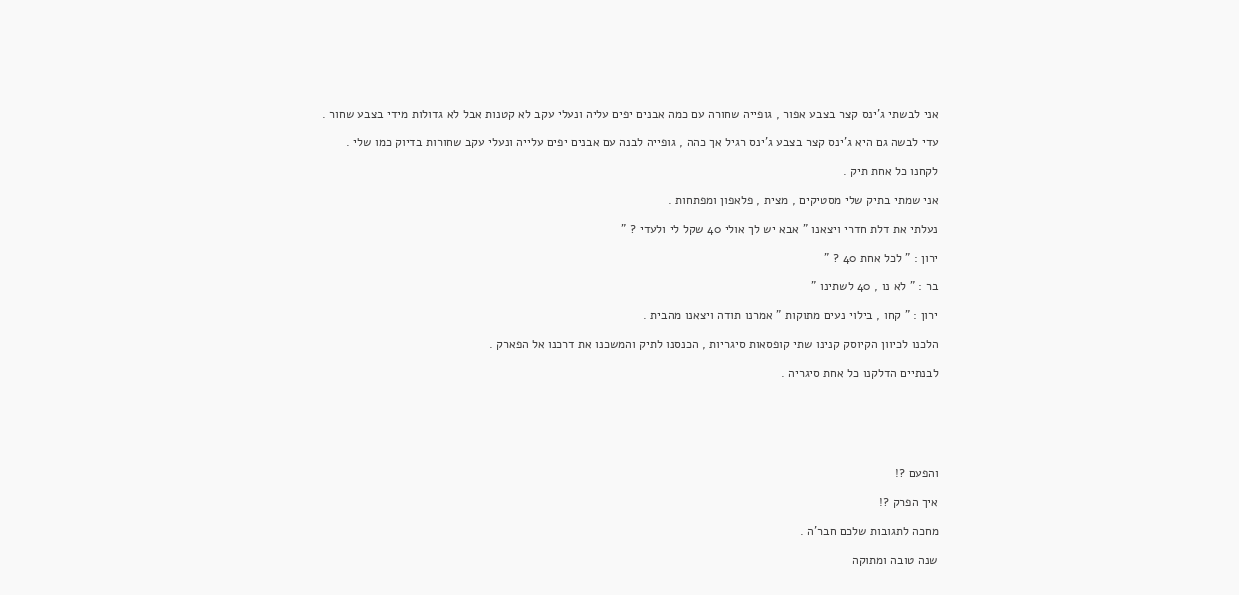אני לבשתי ג'ינס קצר בצבע אפור , גופייה שחורה עם כמה אבנים יפים עליה ונעלי עקב לא קטנות אבל לא גדולות מידי בצבע שחור .

עדי לבשה גם היא ג'ינס קצר בצבע ג'ינס רגיל אך כהה , גופייה לבנה עם אבנים יפים עלייה ונעלי עקב שחורות בדיוק כמו שלי .

לקחנו כל אחת תיק .

אני שמתי בתיק שלי מסטיקים , מצית , פלאפון ומפתחות .

נעלתי את דלת חדרי ויצאנו " אבא יש לך אולי 40 שקל לי ולעדי ? "

ירון : " לכל אחת 40 ? "

בר : " לא נו , 40 לשתינו "

ירון : " קחו , בילוי נעים מתוקות " אמרנו תודה ויצאנו מהבית .

הלכנו לכיוון הקיוסק קנינו שתי קופסאות סיגריות , הכנסנו לתיק והמשכנו את דרכנו אל הפארק .

לבנתיים הדלקנו כל אחת סיגריה .






והפעם ?!

איך הפרק ?!

מחכה לתגובות שלכם חבר'ה .

שנה טובה ומתוקה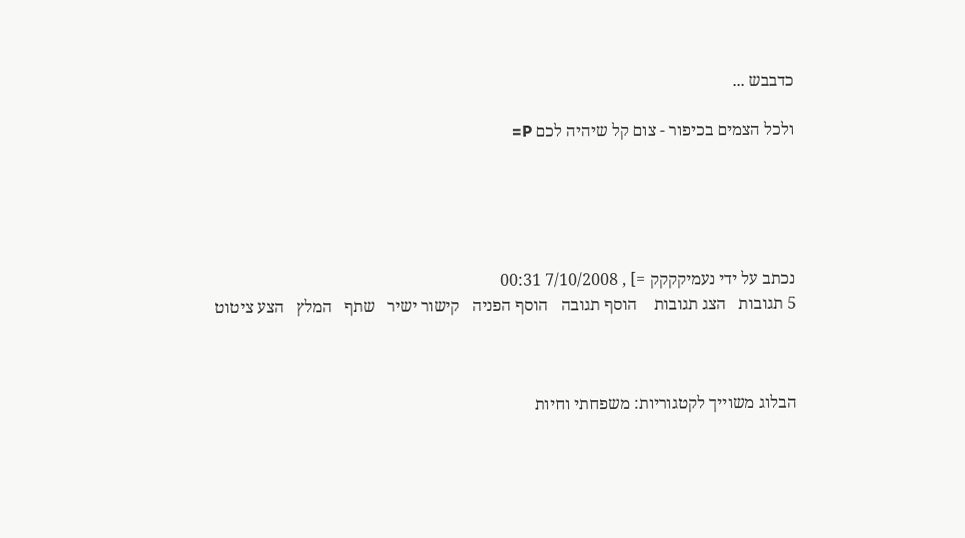כדבבש ...

ולכל הצמים בכיפור - צום קל שיהיה לכם P=





נכתב על ידי נעמיקקקק =] , 7/10/2008 00:31
5 תגובות   הצג תגובות    הוסף תגובה   הוסף הפניה   קישור ישיר   שתף   המלץ   הצע ציטוט



הבלוג משוייך לקטגוריות: משפחתי וחיות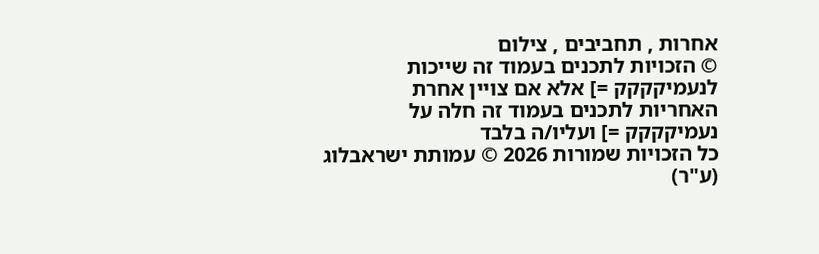אחרות , תחביבים , צילום
© הזכויות לתכנים בעמוד זה שייכות לנעמיקקקק =] אלא אם צויין אחרת
האחריות לתכנים בעמוד זה חלה על נעמיקקקק =] ועליו/ה בלבד
כל הזכויות שמורות 2026 © עמותת ישראבלוג (ע"ר)